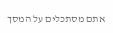אתם מסתכלים על המסך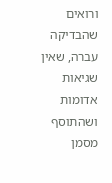ורואים שהבדיקה עברה, שאין שגיאות אדומות ושהתוסף מסמן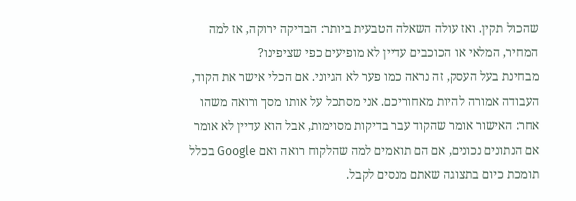שהכול תקין. ואז עולה השאלה הטבעית ביותר: הבדיקה ירוקה, אז למה המחיר, המלאי או הכוכבים עדיין לא מופיעים כפי שציפינו?
מבחינת בעל העסק, זה נראה כמו פער לא הגיוני. אם הכלי אישר את הקוד, העבודה אמורה להיות מאחוריכם. אני מסתכל על אותו מסך ורואה משהו אחר: האישור אומר שהקוד עבר בדיקות מסוימות, אבל הוא עדיין לא אומר אם הנתונים נכונים, אם הם תואמים למה שהלקוח רואה ואם Google בכלל תומכת כיום בתצוגה שאתם מנסים לקבל.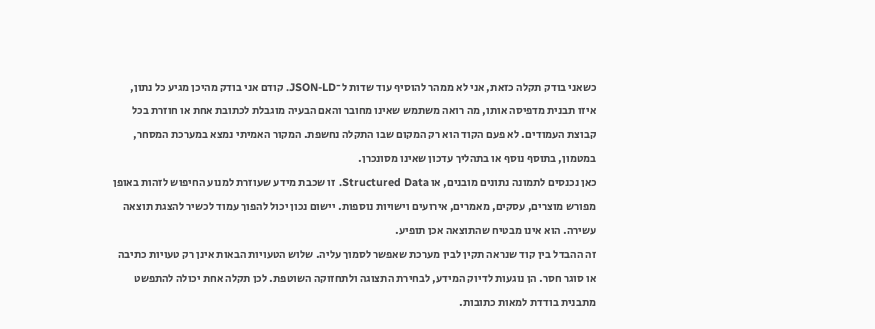כשאני בודק תקלה כזאת, אני לא ממהר להוסיף עוד שדות ל־JSON-LD. קודם אני בודק מהיכן מגיע כל נתון, איזו תבנית מדפיסה אותו, מה רואה משתמש שאינו מחובר והאם הבעיה מוגבלת לכתובת אחת או חוזרת בכל קבוצת העמודים. לא פעם הקוד הוא רק המקום שבו התקלה נחשפת. המקור האמיתי נמצא במערכת המסחר, במטמון, בתוסף נוסף או בתהליך עדכון שאינו מסונכרן.
כאן נכנסים לתמונה נתונים מובנים, או Structured Data. זו שכבת מידע שעוזרת למנוע החיפוש לזהות באופן מפורש מוצרים, עסקים, מאמרים, אירועים וישויות נוספות. יישום נכון יכול להפוך עמוד לכשיר להצגת תוצאה עשירה. הוא אינו מבטיח שהתוצאה אכן תופיע.
זה ההבדל בין קוד שנראה תקין לבין מערכת שאפשר לסמוך עליה. שלוש הטעויות הבאות אינן רק טעויות כתיבה או סוגר חסר. הן נוגעות לדיוק המידע, לבחירת התצוגה ולתחזוקה השוטפת. לכן תקלה אחת יכולה להתפשט מתבנית בודדת למאות כתובות.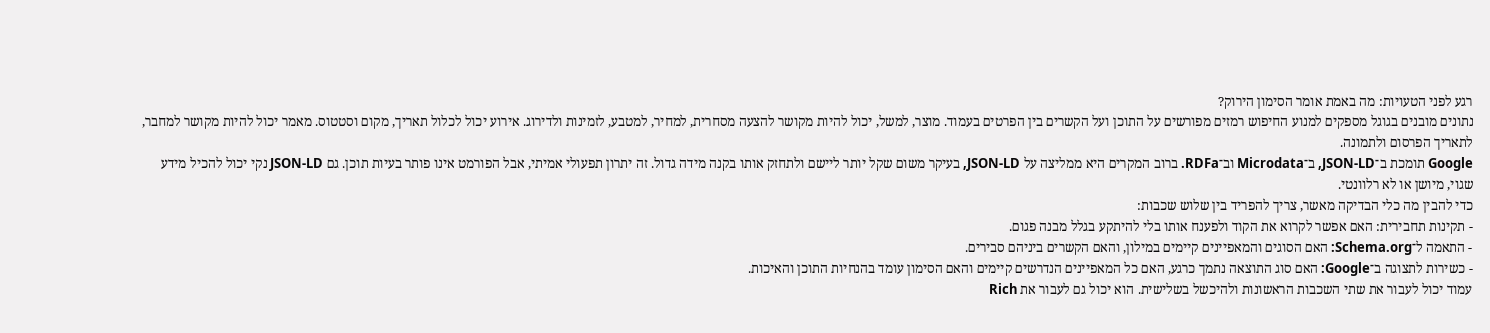רגע לפני הטעויות: מה באמת אומר הסימון הירוק?
נתונים מובנים בגוגל מספקים למנוע החיפוש רמזים מפורשים על התוכן ועל הקשרים בין הפרטים בעמוד. מוצר, למשל, יכול להיות מקושר להצעה מסחרית, למחיר, למטבע, לזמינות ולדירוג. אירוע יכול לכלול תאריך, מקום וסטטוס. מאמר יכול להיות מקושר למחבר, לתאריך הפרסום ולתמונה.
Google תומכת ב־JSON-LD, ב־Microdata וב־RDFa. ברוב המקרים היא ממליצה על JSON-LD, בעיקר משום שקל יותר ליישם ולתחזק אותו בקנה מידה גדול. זה יתרון תפעולי אמיתי, אבל הפורמט אינו פותר בעיות תוכן. גם JSON-LD נקי יכול להכיל מידע שגוי, מיושן או לא רלוונטי.
כדי להבין מה כלי הבדיקה מאשר, צריך להפריד בין שלוש שכבות:
- תקינות תחבירית: האם אפשר לקרוא את הקוד ולפענח אותו בלי להיתקע בגלל מבנה פגום.
- התאמה ל־Schema.org: האם הסוגים והמאפיינים קיימים במילון, והאם הקשרים ביניהם סבירים.
- כשירות לתצוגה ב־Google: האם סוג התוצאה נתמך כרגע, האם כל המאפיינים הנדרשים קיימים והאם הסימון עומד בהנחיות התוכן והאיכות.
עמוד יכול לעבור את שתי השכבות הראשונות ולהיכשל בשלישית. הוא יכול גם לעבור את Rich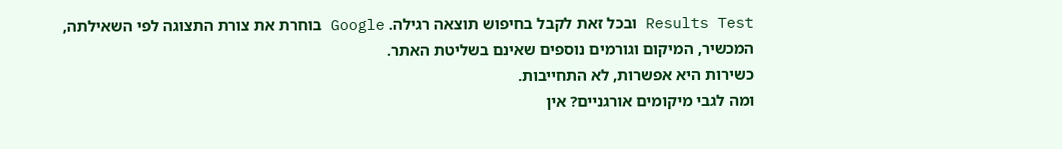Results Test ובכל זאת לקבל בחיפוש תוצאה רגילה. Google בוחרת את צורת התצוגה לפי השאילתה, המכשיר, המיקום וגורמים נוספים שאינם בשליטת האתר.
כשירות היא אפשרות, לא התחייבות.
ומה לגבי מיקומים אורגניים? אין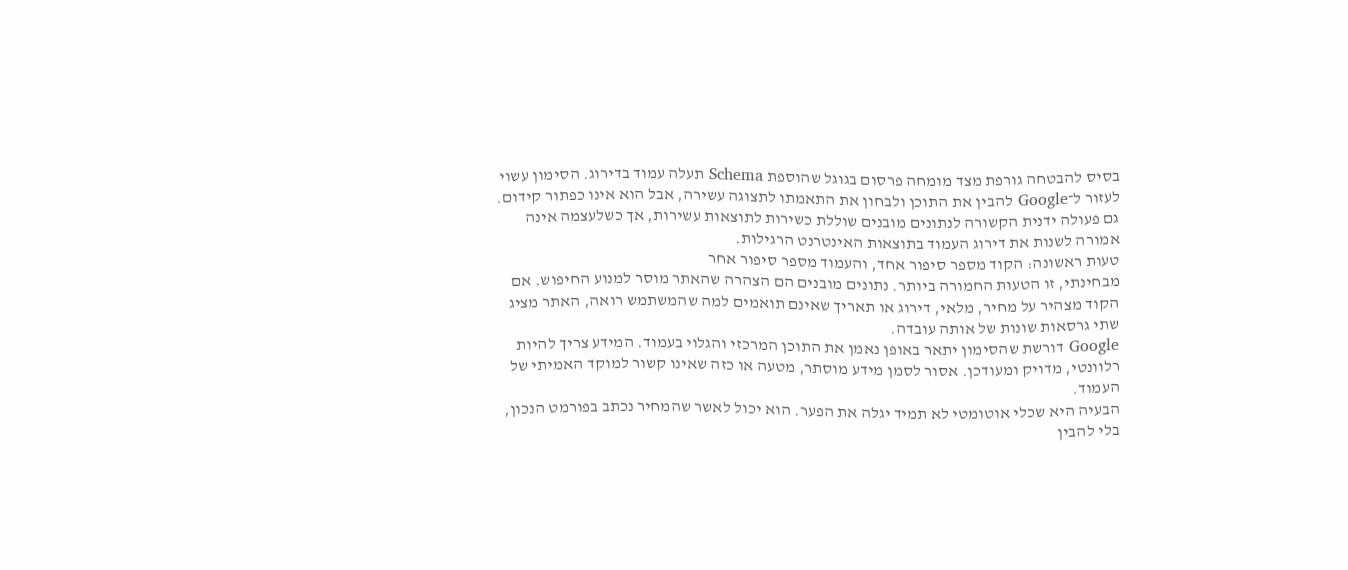בסיס להבטחה גורפת מצד מומחה פרסום בגוגל שהוספת Schema תעלה עמוד בדירוג. הסימון עשוי לעזור ל־Google להבין את התוכן ולבחון את התאמתו לתצוגה עשירה, אבל הוא אינו כפתור קידום. גם פעולה ידנית הקשורה לנתונים מובנים שוללת כשירות לתוצאות עשירות, אך כשלעצמה אינה אמורה לשנות את דירוג העמוד בתוצאות האינטרנט הרגילות.
טעות ראשונה: הקוד מספר סיפור אחד, והעמוד מספר סיפור אחר
מבחינתי, זו הטעות החמורה ביותר. נתונים מובנים הם הצהרה שהאתר מוסר למנוע החיפוש. אם הקוד מצהיר על מחיר, מלאי, דירוג או תאריך שאינם תואמים למה שהמשתמש רואה, האתר מציג שתי גרסאות שונות של אותה עובדה.
Google דורשת שהסימון יתאר באופן נאמן את התוכן המרכזי והגלוי בעמוד. המידע צריך להיות רלוונטי, מדויק ומעודכן. אסור לסמן מידע מוסתר, מטעה או כזה שאינו קשור למוקד האמיתי של העמוד.
הבעיה היא שכלי אוטומטי לא תמיד יגלה את הפער. הוא יכול לאשר שהמחיר נכתב בפורמט הנכון, בלי להבין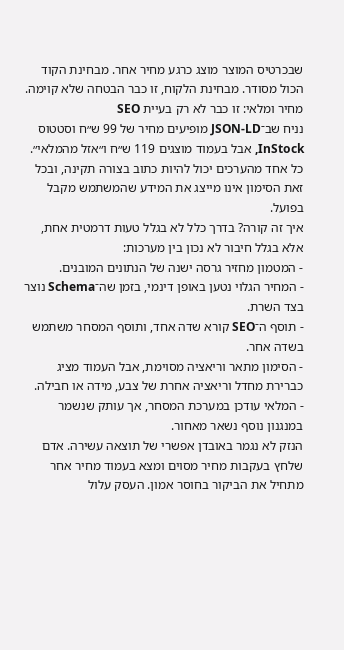שבכרטיס המוצר מוצג כרגע מחיר אחר. מבחינת הקוד הכול מסודר. מבחינת הלקוח, זו כבר הבטחה שלא קוימה.
מחיר ומלאי: זו כבר לא רק בעיית SEO
נניח שב־JSON-LD מופיעים מחיר של 99 ש״ח וסטטוס InStock, אבל בעמוד מוצגים 119 ש״ח ו״אזל מהמלאי״. כל אחד מהערכים יכול להיות כתוב בצורה תקינה, ובכל זאת הסימון אינו מייצג את המידע שהמשתמש מקבל בפועל.
איך זה קורה? בדרך כלל לא בגלל טעות דרמטית אחת, אלא בגלל חיבור לא נכון בין מערכות:
- המטמון מחזיר גרסה ישנה של הנתונים המובנים.
- המחיר הגלוי נטען באופן דינמי, בזמן שה־Schema נוצר בצד השרת.
- תוסף ה־SEO קורא שדה אחד, ותוסף המסחר משתמש בשדה אחר.
- הסימון מתאר וריאציה מסוימת, אבל העמוד מציג כברירת מחדל וריאציה אחרת של צבע, מידה או חבילה.
- המלאי עודכן במערכת המסחר, אך עותק שנשמר במנגנון נוסף נשאר מאחור.
הנזק לא נגמר באובדן אפשרי של תוצאה עשירה. אדם שלחץ בעקבות מחיר מסוים ומצא בעמוד מחיר אחר מתחיל את הביקור בחוסר אמון. העסק עלול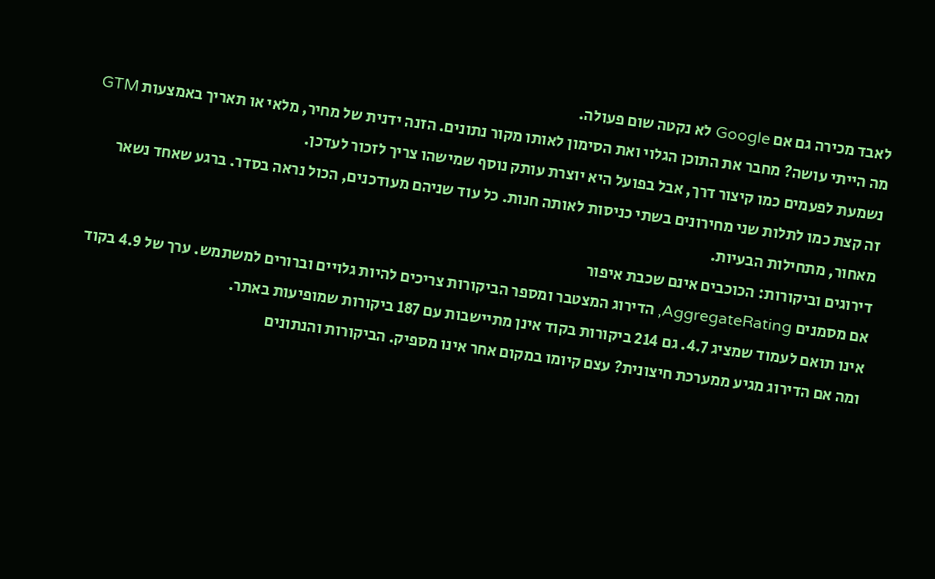לאבד מכירה גם אם Google לא נקטה שום פעולה.
מה הייתי עושה? מחבר את התוכן הגלוי ואת הסימון לאותו מקור נתונים. הזנה ידנית של מחיר, מלאי או תאריך באמצעות GTM נשמעת לפעמים כמו קיצור דרך, אבל בפועל היא יוצרת עותק נוסף שמישהו צריך לזכור לעדכן.
זה קצת כמו לתלות שני מחירונים בשתי כניסות לאותה חנות. כל עוד שניהם מעודכנים, הכול נראה בסדר. ברגע שאחד נשאר מאחור, מתחילות הבעיות.
דירוגים וביקורות: הכוכבים אינם שכבת איפור
אם מסמנים AggregateRating, הדירוג המצטבר ומספר הביקורות צריכים להיות גלויים וברורים למשתמש. ערך של 4.9 בקוד אינו תואם לעמוד שמציג 4.7. גם 214 ביקורות בקוד אינן מתיישבות עם 187 ביקורות שמופיעות באתר.
ומה אם הדירוג מגיע ממערכת חיצונית? עצם קיומו במקום אחר אינו מספיק. הביקורות והנתונים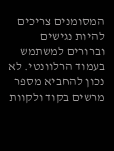המסומנים צריכים להיות נגישים וברורים למשתמש בעמוד הרלוונטי. לא נכון להחביא מספר מרשים בקוד ולקוות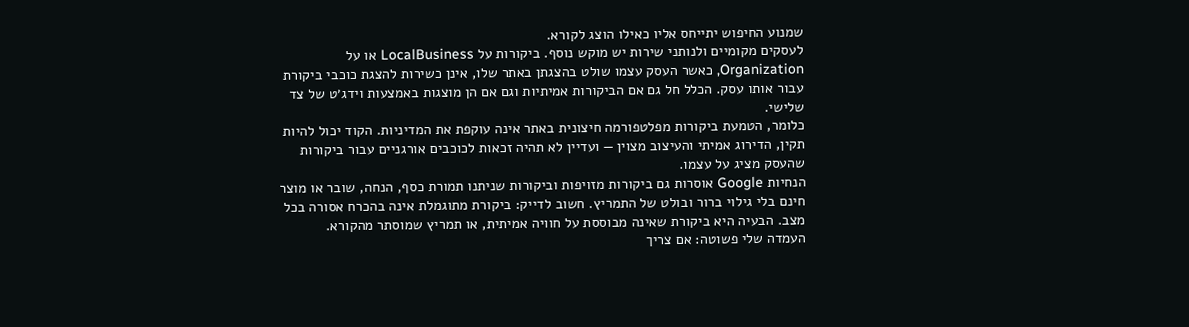שמנוע החיפוש יתייחס אליו כאילו הוצג לקורא.
לעסקים מקומיים ולנותני שירות יש מוקש נוסף. ביקורות על LocalBusiness או על Organization, כאשר העסק עצמו שולט בהצגתן באתר שלו, אינן כשירות להצגת כוכבי ביקורת עבור אותו עסק. הכלל חל גם אם הביקורות אמיתיות וגם אם הן מוצגות באמצעות וידג׳ט של צד שלישי.
כלומר, הטמעת ביקורות מפלטפורמה חיצונית באתר אינה עוקפת את המדיניות. הקוד יכול להיות תקין, הדירוג אמיתי והעיצוב מצוין — ועדיין לא תהיה זכאות לכוכבים אורגניים עבור ביקורות שהעסק מציג על עצמו.
הנחיות Google אוסרות גם ביקורות מזויפות וביקורות שניתנו תמורת כסף, הנחה, שובר או מוצר חינם בלי גילוי ברור ובולט של התמריץ. חשוב לדייק: ביקורת מתוגמלת אינה בהכרח אסורה בכל מצב. הבעיה היא ביקורת שאינה מבוססת על חוויה אמיתית, או תמריץ שמוסתר מהקורא.
העמדה שלי פשוטה: אם צריך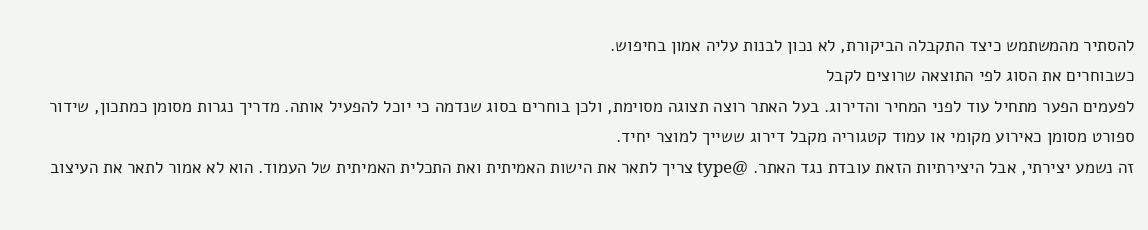להסתיר מהמשתמש כיצד התקבלה הביקורת, לא נכון לבנות עליה אמון בחיפוש.
כשבוחרים את הסוג לפי התוצאה שרוצים לקבל
לפעמים הפער מתחיל עוד לפני המחיר והדירוג. בעל האתר רוצה תצוגה מסוימת, ולכן בוחרים בסוג שנדמה כי יוכל להפעיל אותה. מדריך נגרות מסומן כמתכון, שידור ספורט מסומן כאירוע מקומי או עמוד קטגוריה מקבל דירוג ששייך למוצר יחיד.
זה נשמע יצירתי, אבל היצירתיות הזאת עובדת נגד האתר. @type צריך לתאר את הישות האמיתית ואת התכלית האמיתית של העמוד. הוא לא אמור לתאר את העיצוב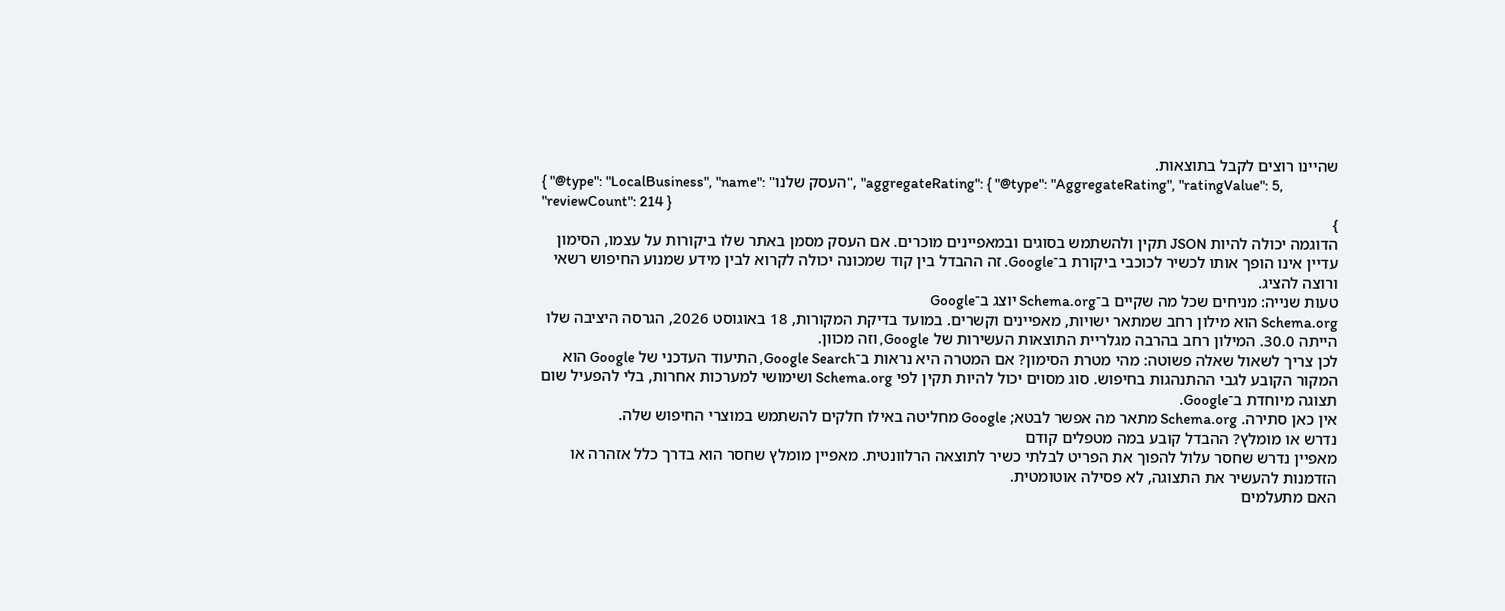שהיינו רוצים לקבל בתוצאות.
{ "@type": "LocalBusiness", "name": "העסק שלנו", "aggregateRating": { "@type": "AggregateRating", "ratingValue": 5, "reviewCount": 214 }
}
הדוגמה יכולה להיות JSON תקין ולהשתמש בסוגים ובמאפיינים מוכרים. אם העסק מסמן באתר שלו ביקורות על עצמו, הסימון עדיין אינו הופך אותו לכשיר לכוכבי ביקורת ב־Google. זה ההבדל בין קוד שמכונה יכולה לקרוא לבין מידע שמנוע החיפוש רשאי ורוצה להציג.
טעות שנייה: מניחים שכל מה שקיים ב־Schema.org יוצג ב־Google
Schema.org הוא מילון רחב שמתאר ישויות, מאפיינים וקשרים. במועד בדיקת המקורות, 18 באוגוסט 2026, הגרסה היציבה שלו הייתה 30.0. המילון רחב בהרבה מגלריית התוצאות העשירות של Google, וזה מכוון.
לכן צריך לשאול שאלה פשוטה: מהי מטרת הסימון? אם המטרה היא נראות ב־Google Search, התיעוד העדכני של Google הוא המקור הקובע לגבי ההתנהגות בחיפוש. סוג מסוים יכול להיות תקין לפי Schema.org ושימושי למערכות אחרות, בלי להפעיל שום תצוגה מיוחדת ב־Google.
אין כאן סתירה. Schema.org מתאר מה אפשר לבטא; Google מחליטה באילו חלקים להשתמש במוצרי החיפוש שלה.
נדרש או מומלץ? ההבדל קובע במה מטפלים קודם
מאפיין נדרש שחסר עלול להפוך את הפריט לבלתי כשיר לתוצאה הרלוונטית. מאפיין מומלץ שחסר הוא בדרך כלל אזהרה או הזדמנות להעשיר את התצוגה, לא פסילה אוטומטית.
האם מתעלמים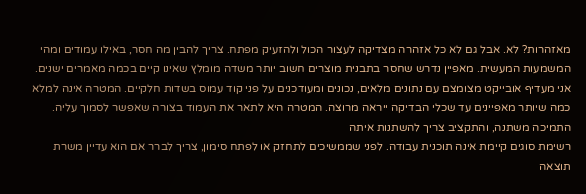מאזהרות? לא. אבל גם לא כל אזהרה מצדיקה לעצור הכול ולהזעיק מפתח. צריך להבין מה חסר, באילו עמודים ומהי המשמעות המעשית. מאפיין נדרש שחסר בתבנית מוצרים חשוב יותר משדה מומלץ שאינו קיים בכמה מאמרים ישנים.
אני מעדיף אובייקט מצומצם עם נתונים מלאים, נכונים ומעודכנים על פני קוד עמוס בשדות חלקיים. המטרה אינה למלא כמה שיותר מאפיינים עד שכלי הבדיקה ייראה מרוצה. המטרה היא לתאר את העמוד בצורה שאפשר לסמוך עליה.
התמיכה משתנה, והתקציב צריך להשתנות איתה
רשימת סוגים קיימת אינה תוכנית עבודה. לפני שממשיכים לתחזק או לפתח סימון, צריך לברר אם הוא עדיין משרת תוצאה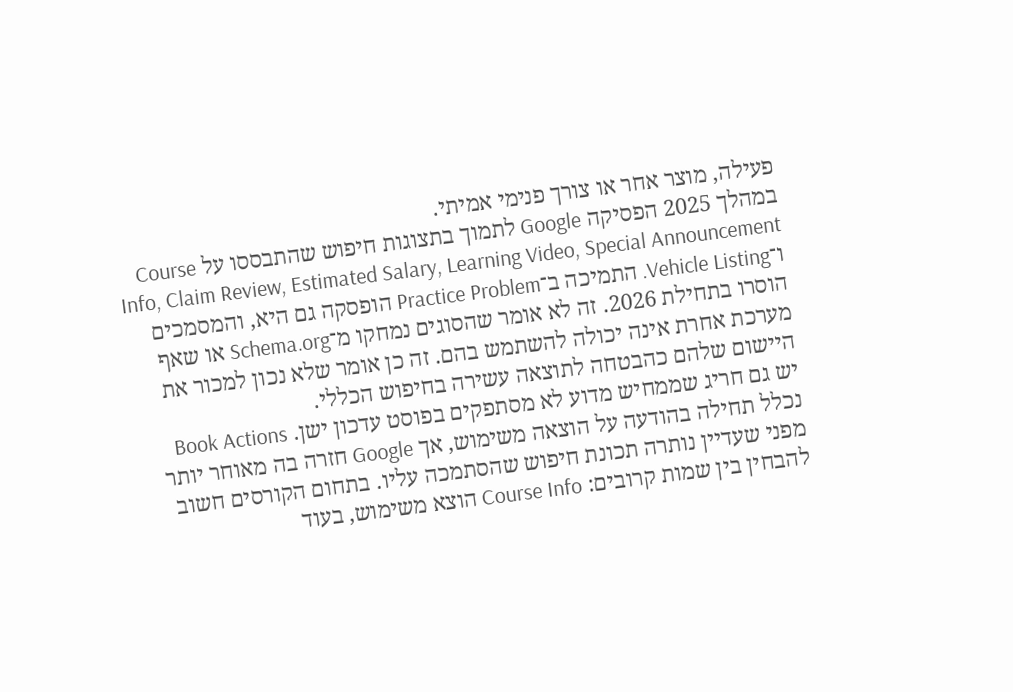פעילה, מוצר אחר או צורך פנימי אמיתי.
במהלך 2025 הפסיקה Google לתמוך בתצוגות חיפוש שהתבססו על Course Info, Claim Review, Estimated Salary, Learning Video, Special Announcement ו־Vehicle Listing. התמיכה ב־Practice Problem הופסקה גם היא, והמסמכים הוסרו בתחילת 2026. זה לא אומר שהסוגים נמחקו מ־Schema.org או שאף מערכת אחרת אינה יכולה להשתמש בהם. זה כן אומר שלא נכון למכור את היישום שלהם כהבטחה לתוצאה עשירה בחיפוש הכללי.
יש גם חריג שממחיש מדוע לא מסתפקים בפוסט עדכון ישן. Book Actions נכלל תחילה בהודעה על הוצאה משימוש, אך Google חזרה בה מאוחר יותר מפני שעדיין נותרה תכונת חיפוש שהסתמכה עליו. בתחום הקורסים חשוב להבחין בין שמות קרובים: Course Info הוצא משימוש, בעוד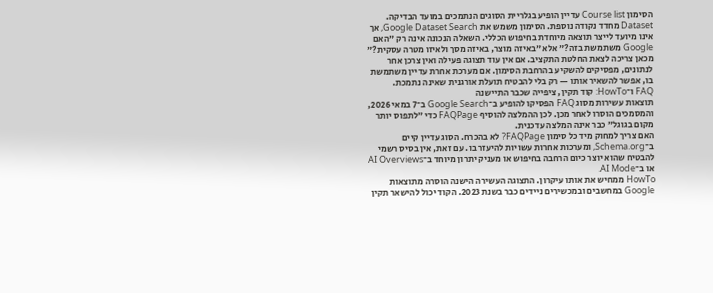הסימון Course list עדיין הופיע בגלריית הסוגים הנתמכים במועד הבדיקה.
Dataset מחדד נקודה נוספת. הסימון משמש את Google Dataset Search, אך אינו מיועד לייצר תוצאה מיוחדת בחיפוש הכללי. השאלה הנכונה אינה רק ״האם Google משתמשת בזה?״ אלא ״באיזה מוצר, באיזה מסך ולאיזו מטרה עסקית?״
מכאן צריכה לצאת החלטת התקציב. אם אין עוד תצוגה פעילה ואין צרכן אחר לנתונים, מפסיקים להשקיע בהרחבת הסימון. אם מערכת אחרת עדיין משתמשת בו, אפשר להשאיר אותו — רק בלי להבטיח תועלת אורגנית שאינה נתמכת.
FAQ ו־HowTo: קוד תקין, ציפייה שכבר התיישנה
תוצאות עשירות מסוג FAQ הפסיקו להופיע ב־Google Search ב־7 במאי 2026, והמסמכים הוסרו לאחר מכן. לכן ההמלצה להוסיף FAQPage כדי ״לתפוס יותר מקום בגוגל״ כבר אינה המלצה עדכנית.
האם צריך למחוק מיד כל סימון FAQPage? לא בהכרח. הסוג עדיין קיים ב־Schema.org, ומערכות אחרות עשויות להיעזר בו. עם זאת, אין בסיס רשמי להבטיח שהוא יוצר כיום הרחבה בחיפוש או מעניק יתרון מיוחד ב־AI Overviews או ב־AI Mode.
HowTo ממחיש את אותו עיקרון. התצוגה העשירה הישנה הוסרה מתוצאות Google במחשבים ובמכשירים ניידים כבר בשנת 2023. הקוד יכול להישאר תקין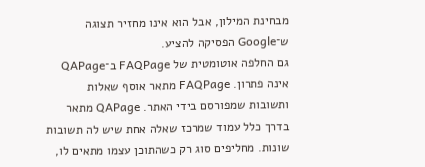מבחינת המילון, אבל הוא אינו מחזיר תצוגה ש־Google הפסיקה להציע.
גם החלפה אוטומטית של FAQPage ב־QAPage אינה פתרון. FAQPage מתאר אוסף שאלות ותשובות שמפורסם בידי האתר. QAPage מתאר בדרך כלל עמוד שמרכז שאלה אחת שיש לה תשובות שונות. מחליפים סוג רק כשהתוכן עצמו מתאים לו,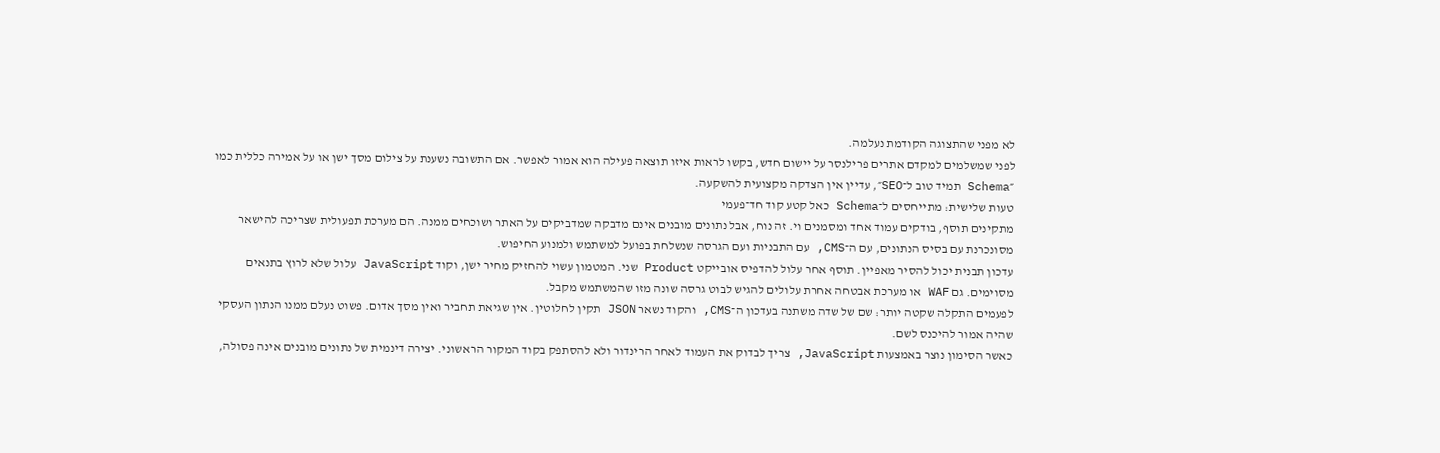לא מפני שהתצוגה הקודמת נעלמה.
לפני שמשלמים למקדם אתרים פרילנסר על יישום חדש, בקשו לראות איזו תוצאה פעילה הוא אמור לאפשר. אם התשובה נשענת על צילום מסך ישן או על אמירה כללית כמו ״Schema תמיד טוב ל־SEO״, עדיין אין הצדקה מקצועית להשקעה.
טעות שלישית: מתייחסים ל־Schema כאל קטע קוד חד־פעמי
מתקינים תוסף, בודקים עמוד אחד ומסמנים וי. זה נוח, אבל נתונים מובנים אינם מדבקה שמדביקים על האתר ושוכחים ממנה. הם מערכת תפעולית שצריכה להישאר מסונכרנת עם בסיס הנתונים, עם ה־CMS, עם התבניות ועם הגרסה שנשלחת בפועל למשתמש ולמנוע החיפוש.
עדכון תבנית יכול להסיר מאפיין. תוסף אחר עלול להדפיס אובייקט Product שני. המטמון עשוי להחזיק מחיר ישן, וקוד JavaScript עלול שלא לרוץ בתנאים מסוימים. גם WAF או מערכת אבטחה אחרת עלולים להגיש לבוט גרסה שונה מזו שהמשתמש מקבל.
לפעמים התקלה שקטה יותר: שם של שדה משתנה בעדכון ה־CMS, והקוד נשאר JSON תקין לחלוטין. אין שגיאת תחביר ואין מסך אדום. פשוט נעלם ממנו הנתון העסקי שהיה אמור להיכנס לשם.
כאשר הסימון נוצר באמצעות JavaScript, צריך לבדוק את העמוד לאחר הרינדור ולא להסתפק בקוד המקור הראשוני. יצירה דינמית של נתונים מובנים אינה פסולה,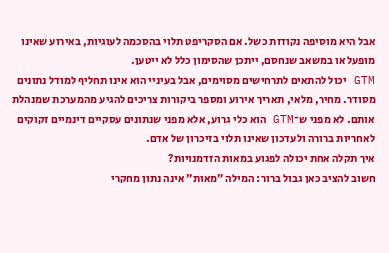אבל היא מוסיפה נקודות כשל. אם הסקריפט תלוי בהסכמה לעוגיות, באירוע שאינו מופעל או במשאב שנחסם, ייתכן שהסימון כלל לא ייטען.
GTM יכול להתאים לתרחישים מסוימים, אבל בעיניי הוא אינו תחליף למודל נתונים מסודר. מחיר, מלאי, תאריך אירוע ומספר ביקורות צריכים להגיע מהמערכת שמנהלת אותם. לא מפני ש־GTM הוא כלי גרוע, אלא מפני שנתונים עסקיים דינמיים זקוקים לאחריות ברורה ולעדכון שאינו תלוי בזיכרון של אדם.
איך תקלה אחת יכולה לפגוע במאות הזדמנויות?
חשוב להציב כאן גבול ברור: המילה ״מאות״ אינה נתון מחקרי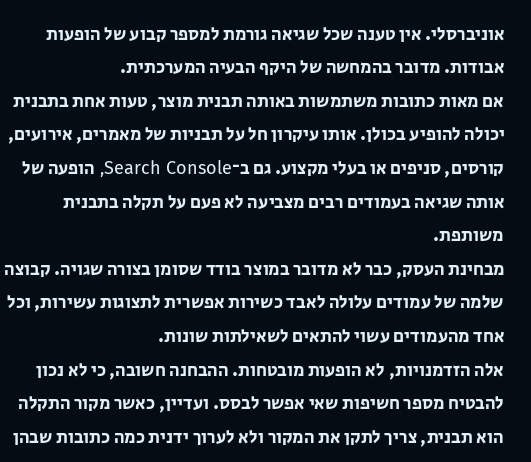אוניברסלי. אין טענה שכל שגיאה גורמת למספר קבוע של הופעות אבודות. מדובר בהמחשה של היקף הבעיה המערכתית.
אם מאות כתובות משתמשות באותה תבנית מוצר, טעות אחת בתבנית יכולה להופיע בכולן. אותו עיקרון חל על תבניות של מאמרים, אירועים, קורסים, סניפים או בעלי מקצוע. גם ב־Search Console, הופעה של אותה שגיאה בעמודים רבים מצביעה לא פעם על תקלה בתבנית משותפת.
מבחינת העסק, כבר לא מדובר במוצר בודד שסומן בצורה שגויה. קבוצה שלמה של עמודים עלולה לאבד כשירות אפשרית לתצוגות עשירות, וכל אחד מהעמודים עשוי להתאים לשאילתות שונות.
אלה הזדמנויות, לא הופעות מובטחות. ההבחנה חשובה, כי לא נכון להבטיח מספר חשיפות שאי אפשר לבסס. ועדיין, כאשר מקור התקלה הוא תבנית, צריך לתקן את המקור ולא לערוך ידנית כמה כתובות שבהן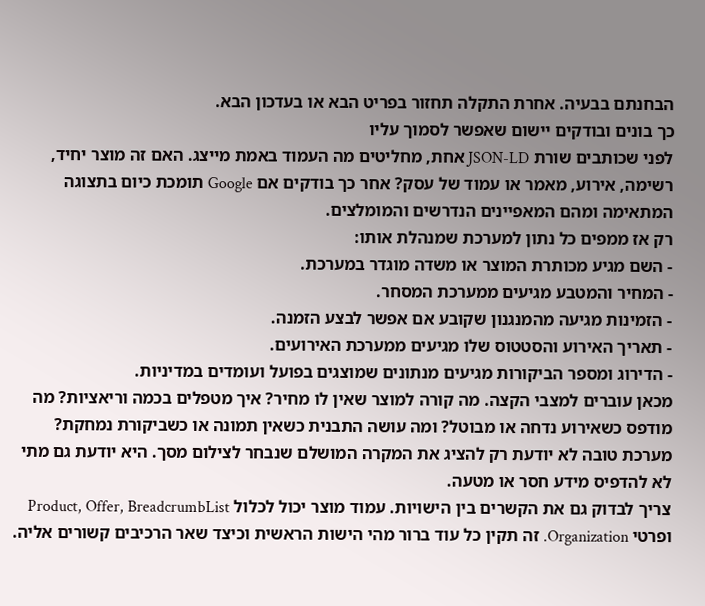הבחנתם בבעיה. אחרת התקלה תחזור בפריט הבא או בעדכון הבא.
כך בונים ובודקים יישום שאפשר לסמוך עליו
לפני שכותבים שורת JSON-LD אחת, מחליטים מה העמוד באמת מייצג. האם זה מוצר יחיד, רשימה, אירוע, מאמר או עמוד של עסק? אחר כך בודקים אם Google תומכת כיום בתצוגה המתאימה ומהם המאפיינים הנדרשים והמומלצים.
רק אז ממפים כל נתון למערכת שמנהלת אותו:
- השם מגיע מכותרת המוצר או משדה מוגדר במערכת.
- המחיר והמטבע מגיעים ממערכת המסחר.
- הזמינות מגיעה מהמנגנון שקובע אם אפשר לבצע הזמנה.
- תאריך האירוע והסטטוס שלו מגיעים ממערכת האירועים.
- הדירוג ומספר הביקורות מגיעים מנתונים שמוצגים בפועל ועומדים במדיניות.
מכאן עוברים למצבי הקצה. מה קורה למוצר שאין לו מחיר? איך מטפלים בכמה וריאציות? מה מודפס כשאירוע נדחה או מבוטל? ומה עושה התבנית כשאין תמונה או כשביקורת נמחקת?
מערכת טובה לא יודעת רק להציג את המקרה המושלם שנבחר לצילום מסך. היא יודעת גם מתי לא להדפיס מידע חסר או מטעה.
צריך לבדוק גם את הקשרים בין הישויות. עמוד מוצר יכול לכלול Product, Offer, BreadcrumbList ופרטי Organization. זה תקין כל עוד ברור מהי הישות הראשית וכיצד שאר הרכיבים קשורים אליה.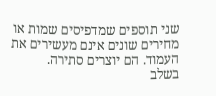שני תוספים שמדפיסים שמות או מחירים שונים אינם מעשירים את העמוד. הם יוצרים סתירה.
בשלב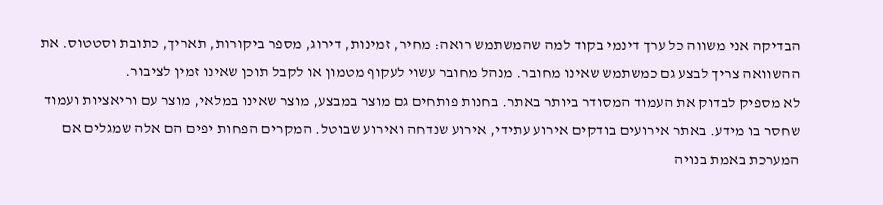הבדיקה אני משווה כל ערך דינמי בקוד למה שהמשתמש רואה: מחיר, זמינות, דירוג, מספר ביקורות, תאריך, כתובת וסטטוס. את ההשוואה צריך לבצע גם כמשתמש שאינו מחובר. מנהל מחובר עשוי לעקוף מטמון או לקבל תוכן שאינו זמין לציבור.
לא מספיק לבדוק את העמוד המסודר ביותר באתר. בחנות פותחים גם מוצר במבצע, מוצר שאינו במלאי, מוצר עם וריאציות ועמוד שחסר בו מידע. באתר אירועים בודקים אירוע עתידי, אירוע שנדחה ואירוע שבוטל. המקרים הפחות יפים הם אלה שמגלים אם המערכת באמת בנויה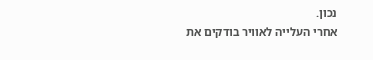נכון.
אחרי העלייה לאוויר בודקים את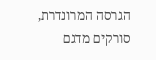הגרסה המרונדרת, סורקים מדגם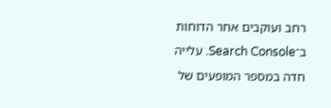רחב ועוקבים אחר הדוחות ב־Search Console. עלייה חדה במספר המופעים של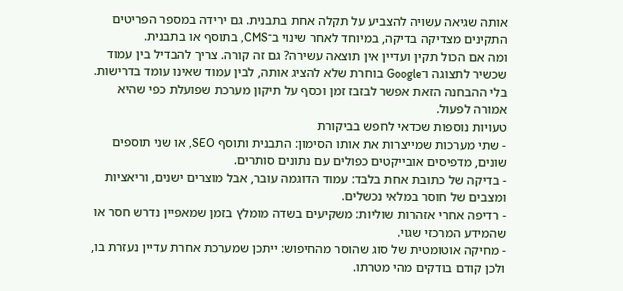אותה שגיאה עשויה להצביע על תקלה אחת בתבנית. גם ירידה במספר הפריטים התקינים מצדיקה בדיקה, במיוחד לאחר שינוי ב־CMS, בתוסף או בתבנית.
ומה אם הכול תקין ועדיין אין תוצאה עשירה? גם זה קורה. צריך להבדיל בין עמוד שכשיר לתצוגה ו־Google בוחרת שלא להציג אותה, לבין עמוד שאינו עומד בדרישות. בלי ההבחנה הזאת אפשר לבזבז זמן וכסף על תיקון מערכת שפועלת כפי שהיא אמורה לפעול.
טעויות נוספות שכדאי לחפש בביקורת
- שתי מערכות שמייצרות את אותו הסימון: התבנית ותוסף SEO, או שני תוספים שונים, מדפיסים אובייקטים כפולים עם נתונים סותרים.
- בדיקה של כתובת אחת בלבד: עמוד הדוגמה עובר, אבל מוצרים ישנים, וריאציות ומצבים של חוסר במלאי נכשלים.
- רדיפה אחרי אזהרות שוליות: משקיעים בשדה מומלץ בזמן שמאפיין נדרש חסר או שהמידע המרכזי שגוי.
- מחיקה אוטומטית של סוג שהוסר מהחיפוש: ייתכן שמערכת אחרת עדיין נעזרת בו, ולכן קודם בודקים מהי מטרתו.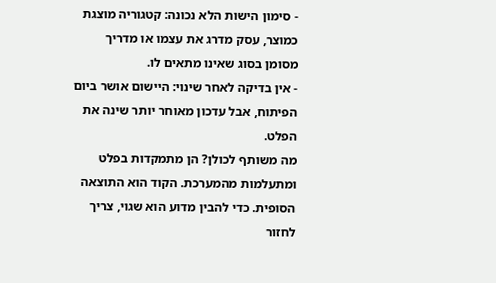- סימון הישות הלא נכונה: קטגוריה מוצגת כמוצר, עסק מדרג את עצמו או מדריך מסומן בסוג שאינו מתאים לו.
- אין בדיקה לאחר שינוי: היישום אושר ביום הפיתוח, אבל עדכון מאוחר יותר שינה את הפלט.
מה משותף לכולן? הן מתמקדות בפלט ומתעלמות מהמערכת. הקוד הוא התוצאה הסופית. כדי להבין מדוע הוא שגוי, צריך לחזור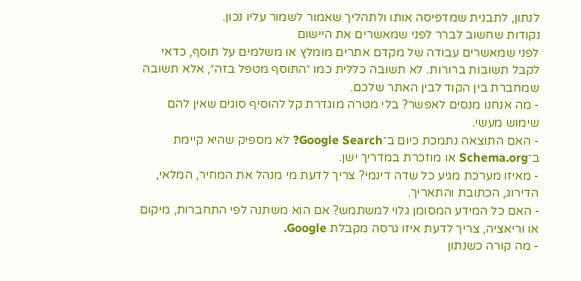לנתון, לתבנית שמדפיסה אותו ולתהליך שאמור לשמור עליו נכון.
נקודות שחשוב לברר לפני שמאשרים את היישום
לפני שמאשרים עבודה של מקדם אתרים מומלץ או משלמים על תוסף, כדאי לקבל תשובות ברורות. לא תשובה כללית כמו ״התוסף מטפל בזה״, אלא תשובה שמחברת בין הקוד לבין האתר שלכם.
- מה אנחנו מנסים לאפשר? בלי מטרה מוגדרת קל להוסיף סוגים שאין להם שימוש מעשי.
- האם התוצאה נתמכת כיום ב־Google Search? לא מספיק שהיא קיימת ב־Schema.org או מוזכרת במדריך ישן.
- מאיזו מערכת מגיע כל שדה דינמי? צריך לדעת מי מנהל את המחיר, המלאי, הדירוג, הכתובת והתאריך.
- האם כל המידע המסומן גלוי למשתמש? אם הוא משתנה לפי התחברות, מיקום או וריאציה, צריך לדעת איזו גרסה מקבלת Google.
- מה קורה כשנתון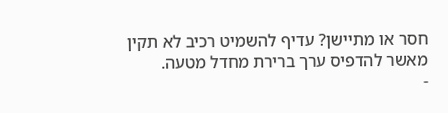חסר או מתיישן? עדיף להשמיט רכיב לא תקין מאשר להדפיס ערך ברירת מחדל מטעה.
-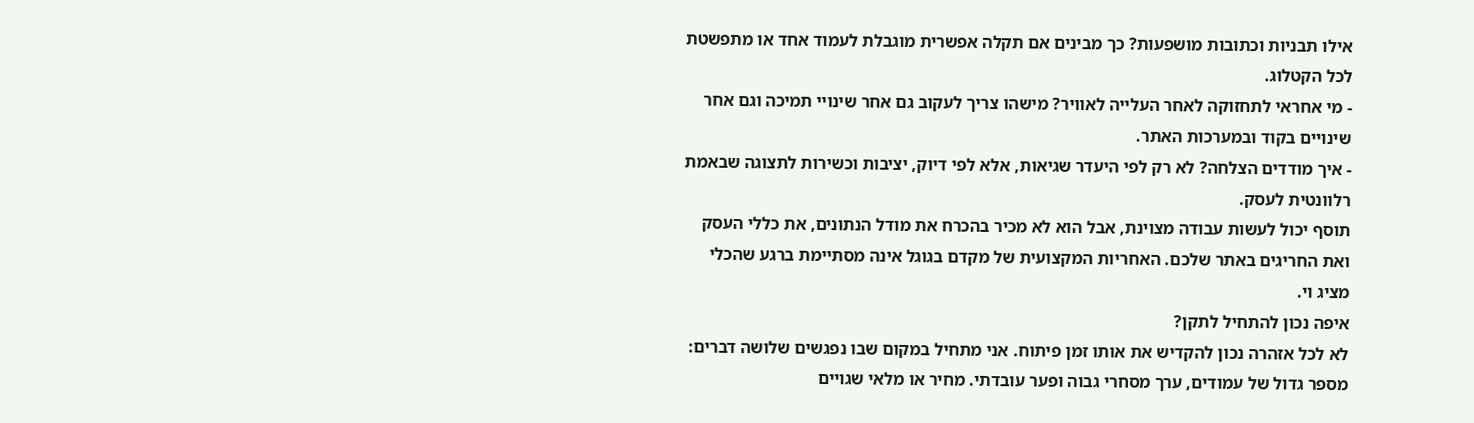אילו תבניות וכתובות מושפעות? כך מבינים אם תקלה אפשרית מוגבלת לעמוד אחד או מתפשטת לכל הקטלוג.
- מי אחראי לתחזוקה לאחר העלייה לאוויר? מישהו צריך לעקוב גם אחר שינויי תמיכה וגם אחר שינויים בקוד ובמערכות האתר.
- איך מודדים הצלחה? לא רק לפי היעדר שגיאות, אלא לפי דיוק, יציבות וכשירות לתצוגה שבאמת רלוונטית לעסק.
תוסף יכול לעשות עבודה מצוינת, אבל הוא לא מכיר בהכרח את מודל הנתונים, את כללי העסק ואת החריגים באתר שלכם. האחריות המקצועית של מקדם בגוגל אינה מסתיימת ברגע שהכלי מציג וי.
איפה נכון להתחיל לתקן?
לא לכל אזהרה נכון להקדיש את אותו זמן פיתוח. אני מתחיל במקום שבו נפגשים שלושה דברים: מספר גדול של עמודים, ערך מסחרי גבוה ופער עובדתי. מחיר או מלאי שגויים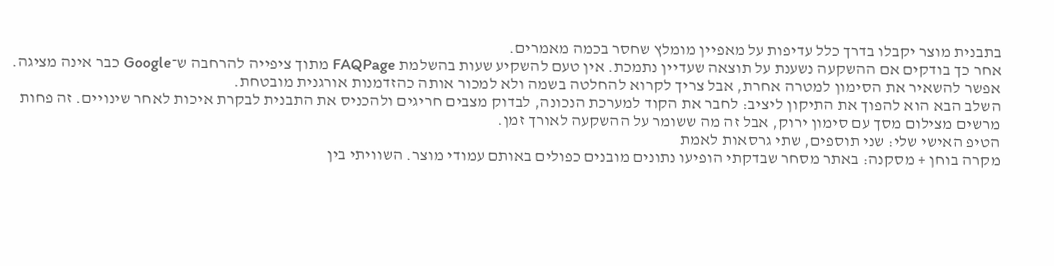בתבנית מוצר יקבלו בדרך כלל עדיפות על מאפיין מומלץ שחסר בכמה מאמרים.
אחר כך בודקים אם ההשקעה נשענת על תוצאה שעדיין נתמכת. אין טעם להשקיע שעות בהשלמת FAQPage מתוך ציפייה להרחבה ש־Google כבר אינה מציגה. אפשר להשאיר את הסימון למטרה אחרת, אבל צריך לקרוא להחלטה בשמה ולא למכור אותה כהזדמנות אורגנית מובטחת.
השלב הבא הוא להפוך את התיקון ליציב: לחבר את הקוד למערכת הנכונה, לבדוק מצבים חריגים ולהכניס את התבנית לבקרת איכות לאחר שינויים. זה פחות מרשים מצילום מסך עם סימון ירוק, אבל זה מה ששומר על ההשקעה לאורך זמן.
הטיפ האישי שלי: שני תוספים, שתי גרסאות לאמת
מקרה בוחן + מסקנה: באתר מסחר שבדקתי הופיעו נתונים מובנים כפולים באותם עמודי מוצר. השוויתי בין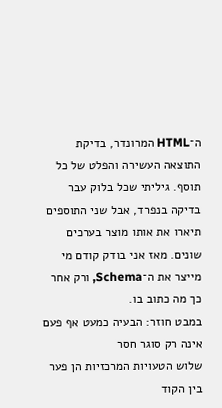ה־HTML המרונדר, בדיקת התוצאה העשירה והפלט של כל תוסף. גיליתי שכל בלוק עבר בדיקה בנפרד, אבל שני התוספים תיארו את אותו מוצר בערכים שונים. מאז אני בודק קודם מי מייצר את ה־Schema, ורק אחר כך מה כתוב בו.
במבט חוזר: הבעיה כמעט אף פעם אינה רק סוגר חסר
שלוש הטעויות המרכזיות הן פער בין הקוד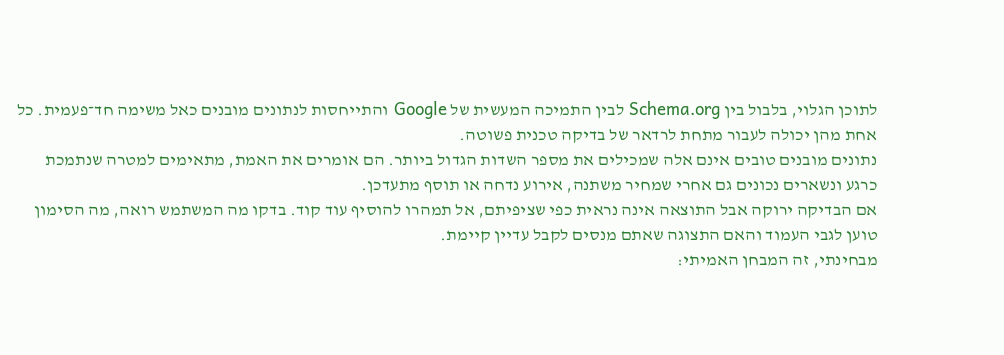לתוכן הגלוי, בלבול בין Schema.org לבין התמיכה המעשית של Google והתייחסות לנתונים מובנים כאל משימה חד־פעמית. כל אחת מהן יכולה לעבור מתחת לרדאר של בדיקה טכנית פשוטה.
נתונים מובנים טובים אינם אלה שמכילים את מספר השדות הגדול ביותר. הם אומרים את האמת, מתאימים למטרה שנתמכת כרגע ונשארים נכונים גם אחרי שמחיר משתנה, אירוע נדחה או תוסף מתעדכן.
אם הבדיקה ירוקה אבל התוצאה אינה נראית כפי שציפיתם, אל תמהרו להוסיף עוד קוד. בדקו מה המשתמש רואה, מה הסימון טוען לגבי העמוד והאם התצוגה שאתם מנסים לקבל עדיין קיימת.
מבחינתי, זה המבחן האמיתי: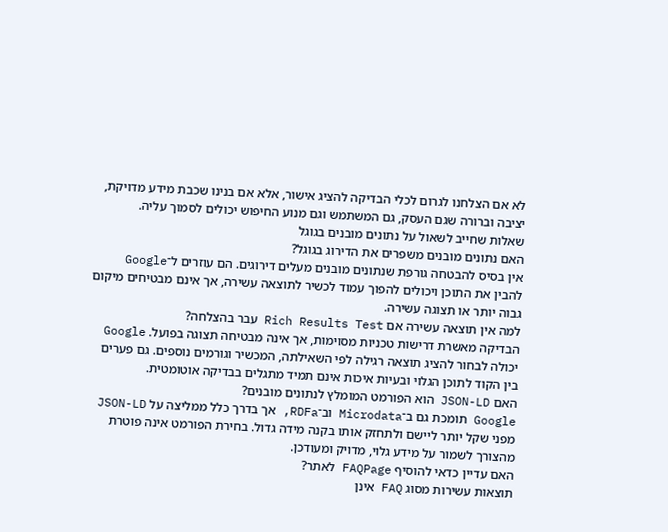לא אם הצלחנו לגרום לכלי הבדיקה להציג אישור, אלא אם בנינו שכבת מידע מדויקת, יציבה וברורה שגם העסק, גם המשתמש וגם מנוע החיפוש יכולים לסמוך עליה.
שאלות שחייב לשאול על נתונים מובנים בגוגל
האם נתונים מובנים משפרים את הדירוג בגוגל?
אין בסיס להבטחה גורפת שנתונים מובנים מעלים דירוגים. הם עוזרים ל־Google להבין את התוכן ויכולים להפוך עמוד לכשיר לתוצאה עשירה, אך אינם מבטיחים מיקום גבוה יותר או תצוגה עשירה.
למה אין תוצאה עשירה אם Rich Results Test עבר בהצלחה?
הבדיקה מאשרת דרישות טכניות מסוימות, אך אינה מבטיחה תצוגה בפועל. Google יכולה לבחור להציג תוצאה רגילה לפי השאילתה, המכשיר וגורמים נוספים. גם פערים בין הקוד לתוכן הגלוי ובעיות איכות אינם תמיד מתגלים בבדיקה אוטומטית.
האם JSON-LD הוא הפורמט המומלץ לנתונים מובנים?
Google תומכת גם ב־Microdata וב־RDFa, אך בדרך כלל ממליצה על JSON-LD מפני שקל יותר ליישם ולתחזק אותו בקנה מידה גדול. בחירת הפורמט אינה פוטרת מהצורך לשמור על מידע גלוי, מדויק ומעודכן.
האם עדיין כדאי להוסיף FAQPage לאתר?
תוצאות עשירות מסוג FAQ אינן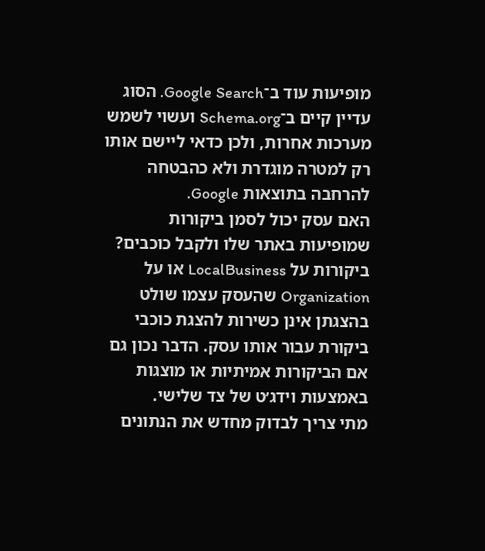מופיעות עוד ב־Google Search. הסוג עדיין קיים ב־Schema.org ועשוי לשמש מערכות אחרות, ולכן כדאי ליישם אותו רק למטרה מוגדרת ולא כהבטחה להרחבה בתוצאות Google.
האם עסק יכול לסמן ביקורות שמופיעות באתר שלו ולקבל כוכבים?
ביקורות על LocalBusiness או על Organization שהעסק עצמו שולט בהצגתן אינן כשירות להצגת כוכבי ביקורת עבור אותו עסק. הדבר נכון גם אם הביקורות אמיתיות או מוצגות באמצעות וידג׳ט של צד שלישי.
מתי צריך לבדוק מחדש את הנתונים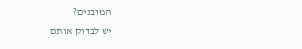המובנים?
יש לבדוק אותם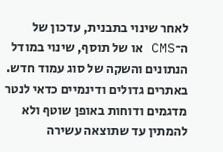לאחר שינוי בתבנית, עדכון של ה־CMS או של תוסף, שינוי במודל הנתונים והשקה של סוג עמוד חדש. באתרים גדולים ודינמיים כדאי לנטר מדגמים ודוחות באופן שוטף ולא להמתין עד שתוצאה עשירה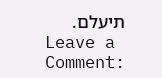תיעלם.
Leave a Comment: